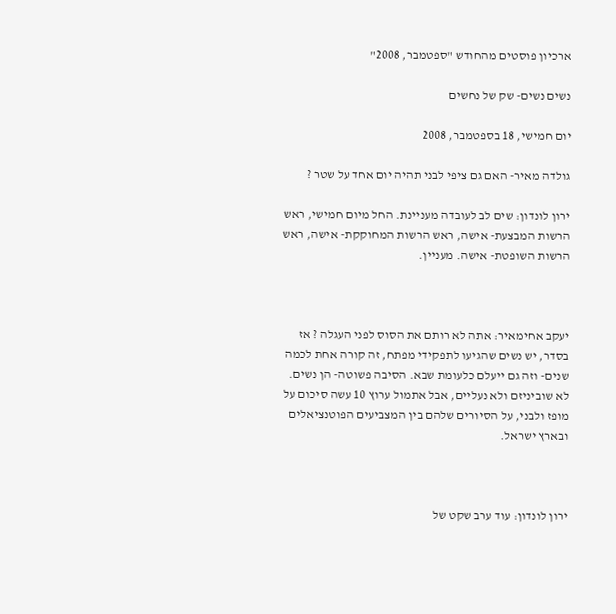ארכיון פוסטים מהחודש "ספטמבר, 2008"

נשים נשים- שק של נחשים

יום חמישי, 18 בספטמבר, 2008

גולדה מאיר- האם גם ציפי לבני תהיה יום אחד על שטר ?

ירון לונדון: שים לב לעובדה מעניינת. החל מיום חמישי, ראש הרשות המבצעת- אישה, ראש הרשות המחוקקת- אישה, ראש הרשות השופטת- אישה. מעניין.



יעקב אחימאיר: אתה לא רותם את הסוס לפני העגלה ? אז בסדר, יש נשים שהגיעו לתפקידי מפתח, זה קורה אחת לכמה שנים- וזה גם ייעלם כלעומת שבא. הסיבה פשוטה- הן נשים. לא שוביניזם ולא נעליים, אבל אתמול ערוץ 10 עשה סיכום על מופז ולבני, על הסיורים שלהם בין המצביעים הפוטנציאלים ובארץ ישראל.



ירון לונדון: עוד ערב שקט של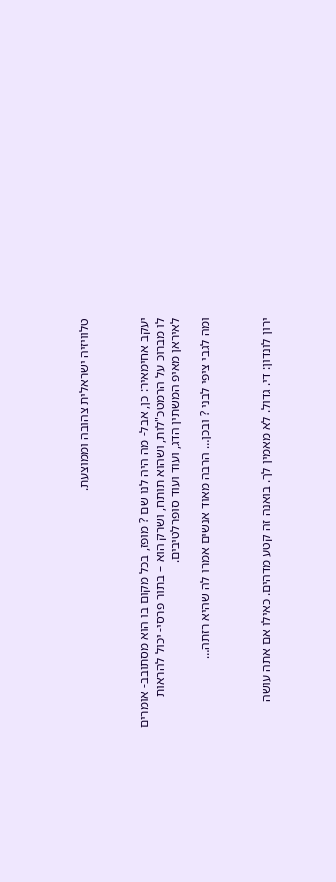טלוויזיה ישראלית צהובה וממוצעת.



יעקב אחימאיר: כן, אבל- מה היה לנו שם ? מופז, בכל מקום בו הוא מסתובב- אומרים לו מברוכ על הרמטכ"לות, ושהוא תותח, ושרק הוא – בתור פרסי- יכול להראות לאיראן מאיפ המשתין הדג, ועוד ועוד סופרלטיבים.

ומה לגבי ציפי לבני ? ובכן… הרבה מאוד אנשים אמרו לה שהיא רזתה…



ירון לונדון: די. גדול. לא מאמין לך. בואנה זה קטע מדהים. כאילו אם אתה עושה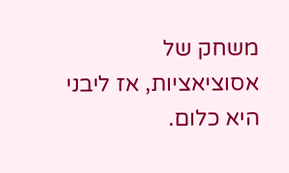משחק של אסוציאציות, אז ליבני היא כלום.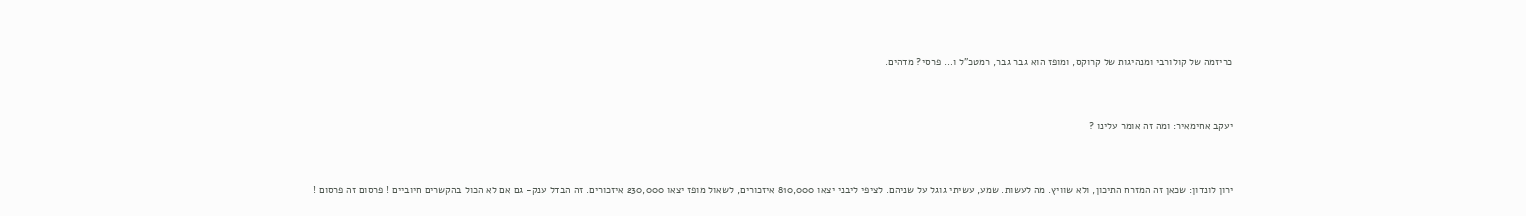כריזמה של קולורבי ומנהיגות של קרוקס, ומופז הוא גבר גבר, רמטכ"ל ו… פרסי? מדהים.



יעקב אחימאיר: ומה זה אומר עלינו ?



ירון לונדון: שכאן זה המזרח התיכון, ולא שוויץ. מה לעשות. שמע, עשיתי גוגל על שניהם. לציפי ליבני יצאו 810,000 איזכורים, לשאול מופז יצאו 230,000 איזכורים. זה הבדל ענק- גם אם לא הכול בהקשרים חיוביים ! פרסום זה פרסום !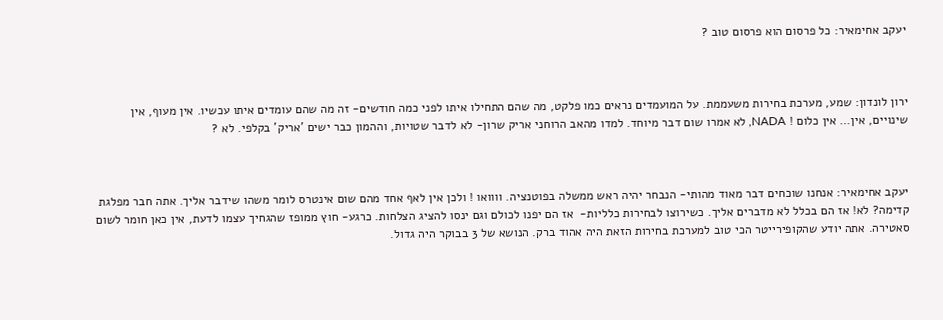יעקב אחימאיר: כל פרסום הוא פרסום טוב ?



ירון לונדון: שמע, מערכת בחירות משעממת. על המועמדים נראים כמו פלקט, מה שהם התחילו איתו לפני כמה חודשים- זה מה שהם עומדים איתו עכשיו. אין מעוף, אין שינויים, אין… אין כלום ! NADA, לא אמרו שום דבר מיוחד. למדו מהאב הרוחני אריק שרון- לא לדבר שטויות, וההמון כבר ישים 'אריק' בקלפי. לא ?



יעקב אחימאיר: אנחנו שוכחים דבר מאוד מהותי- הנבחר יהיה ראש ממשלה בפוטנציה. וווואו ! ולכן אין לאף אחד מהם שום אינטרס לומר משהו שידבר אליך. אתה חבר מפלגת קדימה? לא! אז הם בכלל לא מדברים אליך. כשירוצו לבחירות כלליות-  אז הם יפנו לכולם וגם ינסו להציג הצלחות. כרגע- חוץ ממופז שהגחיך עצמו לדעת, אין כאן חומר לשום סאטירה. אתה יודע שהקופירייטר הכי טוב למערכת בחירות הזאת היה אהוד ברק. הנושא של 3 בבוקר היה גדול.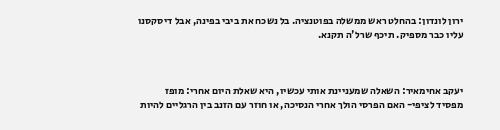ירון לונדון: בהחלט ראש ממשלה בפוטנציה. בל נשכח את ביבי בפינה, אבל דיסקסנו עליו כבר מספיק. תיכף שרל'ה תקנא.



יעקב אחימאיר: השאלה שמעניינת אותי עכשיו, היא שאלת היום אחרי: מופז מפסיד לציפי- האם הפרסי הולך אחרי הנסיכה, או חוזר עם הזנב בין הרגליים להיות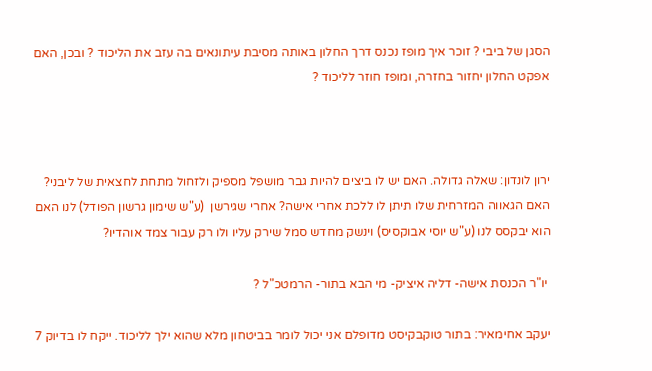הסגן של ביבי ? זוכר איך מופז נכנס דרך החלון באותה מסיבת עיתונאים בה עזב את הליכוד ? ובכן, האם אפקט החלון יחזור בחזרה, ומופז חוזר לליכוד ?



ירון לונדון: שאלה גדולה. האם יש לו ביצים להיות גבר מושפל מספיק ולזחול מתחת לחצאית של ליבני? האם הגאווה המזרחית שלו תיתן לו ללכת אחרי אישה? אחרי שגירשן  (ע"ש שימון גרשון הפודל) לנו האם הוא יבקסס לנו (ע"ש יוסי אבוקסיס) וינשק מחדש סמל שירק עליו ולו רק עבור צמד אוהדיו?

 יו"ר הכנסת אישה- דליה איציק- מי הבא בתור- הרמטכ"ל ?

יעקב אחימאיר: בתור טוקבקיסט מדופלם אני יכול לומר בביטחון מלא שהוא ילך לליכוד. ייקח לו בדיוק 7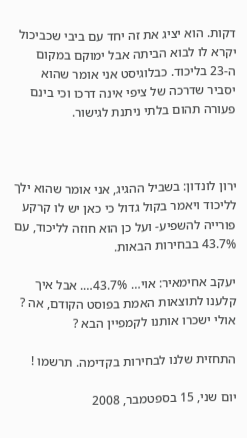דקות. הוא יציג את זה יחד עם ביבי שכביכול יקרא לו לבוא הביתה אבל ימוקם במקום ה-23 בליכוד. כבלוגיסט אני אומר שהוא יסביר שדרכה של ציפי אינה דרכו וכי בינם פעורה תהום בלתי ניתנת לגישור.



ירון לונדון: בשביל ההגיג, אני אומר שהוא ילך לליכוד ויאמר בקול גדול כי כאן יש לו קרקע פורייה להשפיע- ועל כן הוא חוזה לליכוד, עם 43.7% בבחירות הבאות.

יעקב אחימאיר: אוי… 43.7%…. אבל איך קלענו לתוצאות האמת בפוסט הקודם, אה ? אולי ישכרו אותנו לקמפיין הבא ?

התחזית שלנו לבחירות בקדימה. תרשמו !

יום שני, 15 בספטמבר, 2008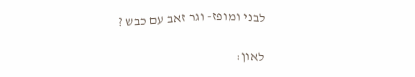לבני ומופז- וגר זאב עם כבש ?

לאון: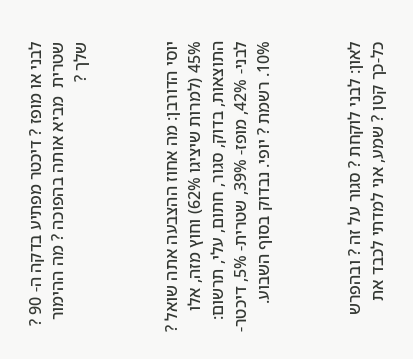לבני או מופז ? דיכטר מפתיע בדקה ה- 90 ? שטרית  מביא אותה בהפוכה ? מה ההימור שלך ?



יוסי הדורבן: מה אחוז ההצבעה אתה שואל ? 45% (למרות שיציגו 62%) וחוץ מזה, אלו התוצאות, בדוק, סגור, חתום, עלי, תרשום: לבני- 42%, מופז- 39%, שטרית- 5%, דיכטר- 10%. רשמת ? יופי. נבדוק בסוף השבוע.



לאון: לבני לוקחת ? סגור על זה ? ובהפרש כל-כך קטן ? שמע, אני למדתי לכבד את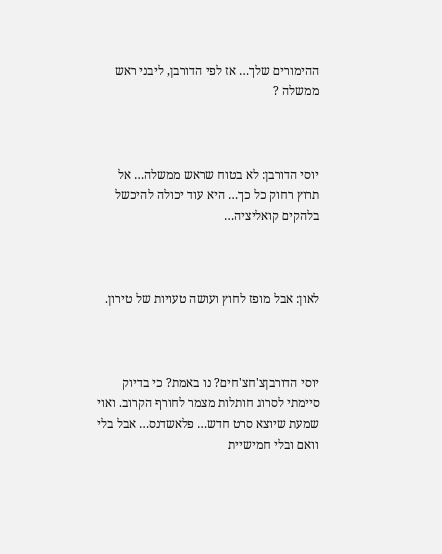ההימורים שלך… אז לפי הדורבן, ליבני ראש ממשלה ?



יוסי הדורבן: לא בטוח שראש ממשלה… אל תרוץ רחוק כל כך… היא עוד יכולה להיכשל בלהקים קואליציה…



לאון: אבל מופז לחוץ ועושה טעויות של טירון.



יוסי הדורבןצ'חצ'חים? נו באמת? כי בדיוק סיימתי לסרוג חותלות מצמר לחורף הקרוב. ואוי שמעת שיוצא סרט חדש… פלאשדנס… אבל בלי וואם ובלי חמישיית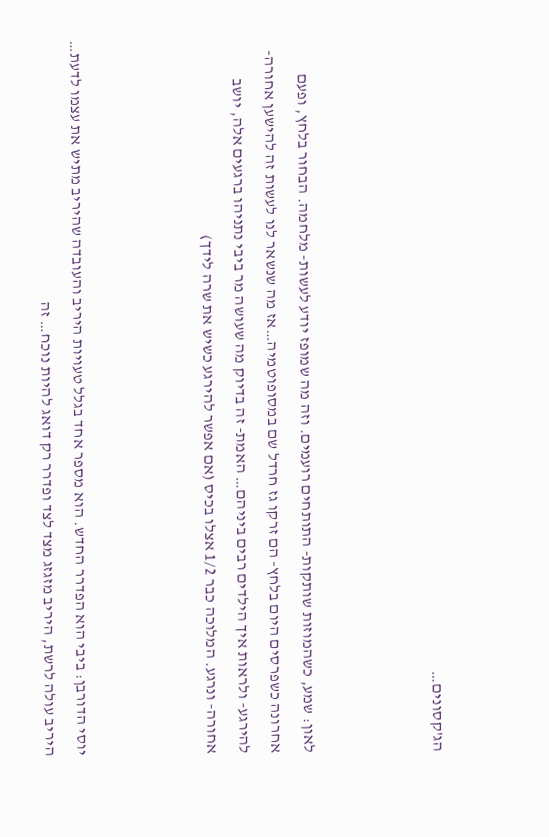הג'קסונים…



לאון: שמע, כשהמוזות שותקות- התותחים רועמים. וזה מה שמופז יודע לעשות- מלחמה. הבחור בלחץ, ופעם אחרונה כשפרסים היום בלחץ- הם זרקו גז חרדל שם במסופוטמיה…אז מה שנשאר לנו לעשות זה להישען אחורה- להירגע- ולראות איך הילדים רבים ביניהם… האמת- זה בדיוק מה שעושה מר ביבי נתניהו ברגעים אלה, יושב אחורה- ונרגע. המלוכה כבר 1/2 אצלו בכיס (אם אפשר להירגע כשיש את שרה לידך)



יוסי הדורבן: ביבי הוא הפדרר החדש. הוא מספר אחד בגלל טעויות היריב והעובדה שהיריב מתיש את עצמו לדעת… היריב עולה לרשת, היריב מזגזג מצד לצד ופדרר רק דואג להיות נוכח… זה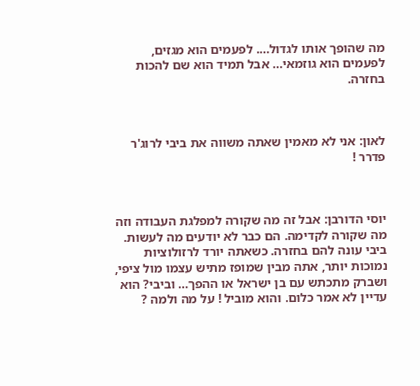מה שהופך אותו לגדול…. לפעמים הוא מגזים, לפעמים הוא גוזמאי… אבל תמיד הוא שם להכות בחזרה.



לאון: אני לא מאמין שאתה משווה את ביבי לרוג'ר פדרר !



יוסי הדורבן: אבל זה מה שקורה למפלגת העבודה וזה מה שקורה לקדימה. הם כבר לא יודעים מה לעשות. ביבי עונה להם בחזרה. כשאתה יורד לרזולוציות נמוכות יותר, אתה מבין שמופז מתיש עצמו מול ציפי, ושברק מתכתש עם בן ישראל או ההפך… וביבי? הוא עדיין לא אמר כלום. והוא מוביל ! על מה ולמה ?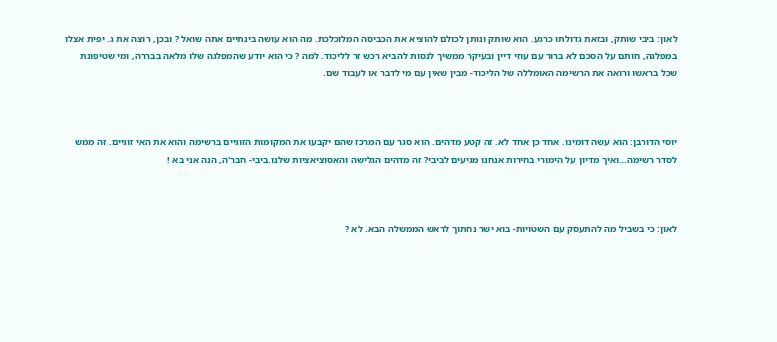לאון: ביבי שותק, ובזאת גדולתו כרגע. הוא שותק ונותן לכולם להוציא את הכביסה המלוכלכת. מה הוא עושה בינתיים אתה שואל ? ובכן, רוצה את ג. יפית אצלו במפלגה, חותם על הסכם לא ברור עם עוזי דיין ובעיקר ממשיך לנסות להביא רכש זר לליכוד. למה ? כי הוא יודע שהמפלגה שלו מלאה בבררה, ומי שטיפונת שכל בראשו ורואה את הרשימה האומללה של הליכוד- מבין שאין עם מי לדבר או לעבוד שם.



יוסי הדורבן: הוא עשה דומינו. אחד כן אחד לא. זה קטע מדהים. הוא סגר עם המרכז שהם יקבעו את המקומות הזוגיים ברשימה והוא את האי זוגיים. זה ממש לסדר רשימה…ואיך מדיון על הימורי בחירות אנחנו מגיעים לביבי? זה מדהים הגלישה והאסוציאציות שלנו.ביבי- חבר'ה, הנה אני בא !



לאון: כי בשביל מה להתעסק עם השטויות- בוא ישר נחתוך לראש הממשלה הבא. לא ?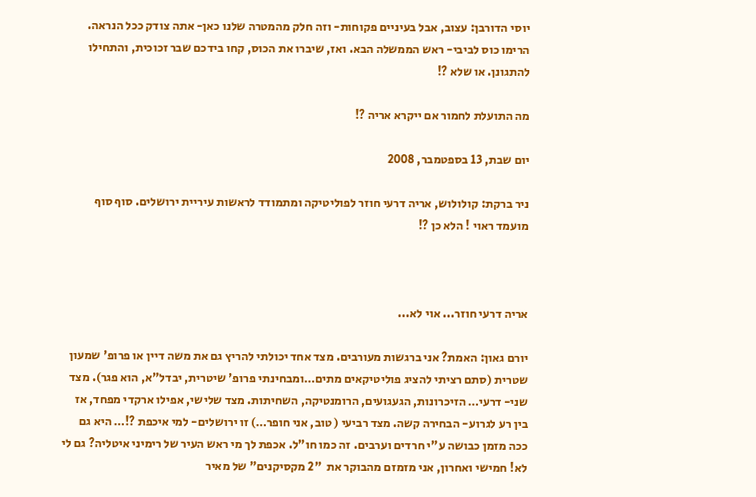יוסי הדורבן: עצוב, אבל בעיניים פקוחות- וזה חלק מהמטרה שלנו כאן- אתה צודק ככל הנראה. הרימו כוס לביבי- ראש הממשלה הבא. ואז, שיברו את הכוס, קחו בידכם שבר זכוכית, והתחילו להתגונן. או שלא ?!

מה התועלת לחמור אם ייקרא אריה ?!

יום שבת, 13 בספטמבר, 2008

ניר ברקת: קולולוש, אריה דרעי חוזר לפוליטיקה ומתמודד לראשות עיריית ירושלים. סוף סוף מועמד ראוי ! הלא כן ?!



אריה דרעי חוזר... אוי לא...

יורם גאון: האמת? אני ברגשות מעורבים. מצד אחד יכולתי להריץ גם את משה דיין או פרופ' שמעון שטרית (סתם רציתי להציג פוליטיקאים מתים…ומבחינתי פרופ' שיטרית, יבדל"א, הוא פגר). מצד שני- דרעי… הזיכרונות, הגעגועים, הרומנטיקה, השחיתות. מצד שלישי, אפילו ארקדי מפחד, אז בין רע לגרוע- הבחירה קשה. מצד רביעי ( טוב, אני חופר…) זו ירושלים- למי איכפת ?!… היא גם ככה מזמן כבושה ע"י חרדים וערבים. זה כמו חו"ל. אכפת לך מי ראש העיר של רימיני איטליה? גם לי לא! חמישי ואחרון, אני מזמזם מהבוקר את  "2 מקסיקנים" של מאיר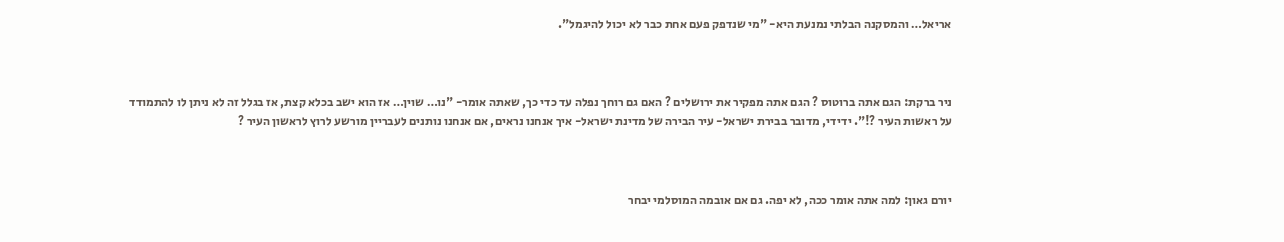אריאל… והמסקנה הבלתי נמנעת היא- "מי שנדפק פעם אחת כבר לא יכול להיגמל".



ניר ברקת: הגם אתה ברוטוס ? הגם אתה מפקיר את ירושלים ? האם גם רוחך נפלה עד כדי כך, שאתה אומר- "נו… שוין… אז הוא ישב בכלא קצת, אז בגלל זה לא ניתן לו להתמודד על ראשות העיר ?!". ידידי, מדובר בבירת ישראל- עיר הבירה של מדינת ישראל- איך אנחנו נראים, אם אנחנו נותנים לעבריין מורשע לרוץ לראשון העיר ?



יורם גאון: למה אתה אומר ככה, לא יפה. גם אם אובמה המוסלמי יבחר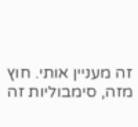זה מעניין אותי. חוץ מזה, סימבוליות זה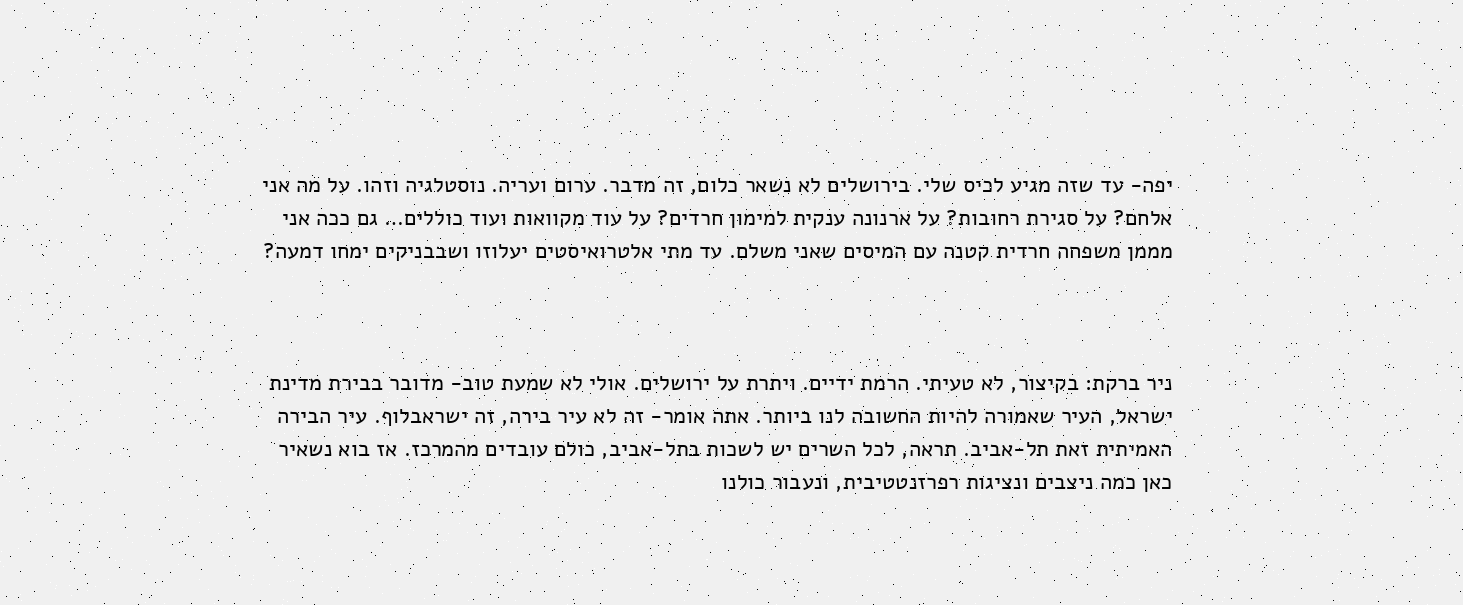יפה- עד שזה מגיע לכיס שלי. בירושלים לא נשאר כלום, זה מדבר. ערום ועריה. נוסטלגיה וזהו. על מה אני אלחם? על סגירת רחובות? על ארנונה ענקית למימון חרדים? על עוד מקוואות ועוד כוללים… גם ככה אני מממן משפחה חרדית קטנה עם המיסים שאני משלם. עד מתי אלטרואיסטים יעלוזו ושבבניקים ימחו דמעה?



ניר ברקת: בקיצור, לא טעיתי. הרמת ידיים. ויתרת על ירושלים. אולי לא שמעת טוב- מדובר בבירת מדינת ישראל, העיר שאמורה להיות החשובה לנו ביותר. אתה אומר- זה לא עיר בירה, זה ישראבלוף. עיר הבירה האמיתית זאת תל-אביב. תראה, לכל השרים יש לשכות בתל-אביב, כולם עובדים מהמרכז. אז בוא נשאיר כאן כמה ניצבים ונציגות רפרזנטטיבית, ונעבור כולנו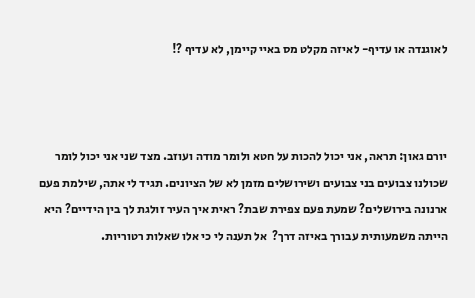לאוגנדה או עדיף- לאיזה מקלט מס באיי קיימן, לא עדיף ?!



יורם גאון: תראה, אני יכול להכות על חטא ולומר מודה ועוזב. מצד שני אני יכול לומר שכולנו צבועים בני צבועים ושירושלים מזמן לא של הציונים. תגיד לי אתה, שילמת פעם ארנונה בירושלים? שמעת פעם צפירת שבת? ראית איך העיר זולגת לך בין הידיים? היא הייתה משמעותית עבורך באיזה דרך?  אל תענה לי כי אלו שאלות רטוריות.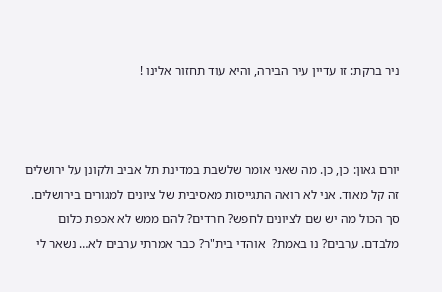ניר ברקת: זו עדיין עיר הבירה, והיא עוד תחזור אלינו !



יורם גאון: כן, כן. מה שאני אומר שלשבת במדינת תל אביב ולקונן על ירושלים זה קל מאוד. אני לא רואה התגייסות מאסיבית של ציונים למגורים בירושלים. סך הכול מה יש שם לציונים לחפש? חרדים? להם ממש לא אכפת כלום מלבדם. ערבים? נו באמת?  אוהדי בית"ר? כבר אמרתי ערבים לא… נשאר לי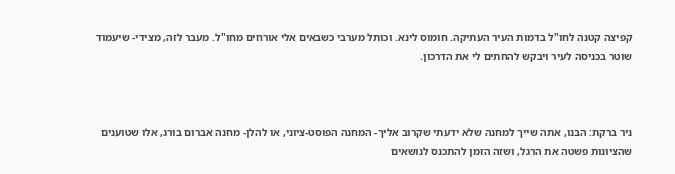קפיצה קטנה לחו"ל בדמות העיר העתיקה. חומוס לינא. וכותל מערבי כשבאים אלי אורחים מחו"ל. מעבר לזה, מצידי- שיעמוד שוטר בכניסה לעיר ויבקש להחתים לי את הדרכון.



ניר ברקת: הבנו, אתה שייך למחנה שלא ידעתי שקרוב אליך- המחנה הפוסט-ציוני, או להלן- מחנה אברום בורג, אלו שטוענים שהציונות פשטה את הרגל, ושזה הזמן להתכנס לנושאים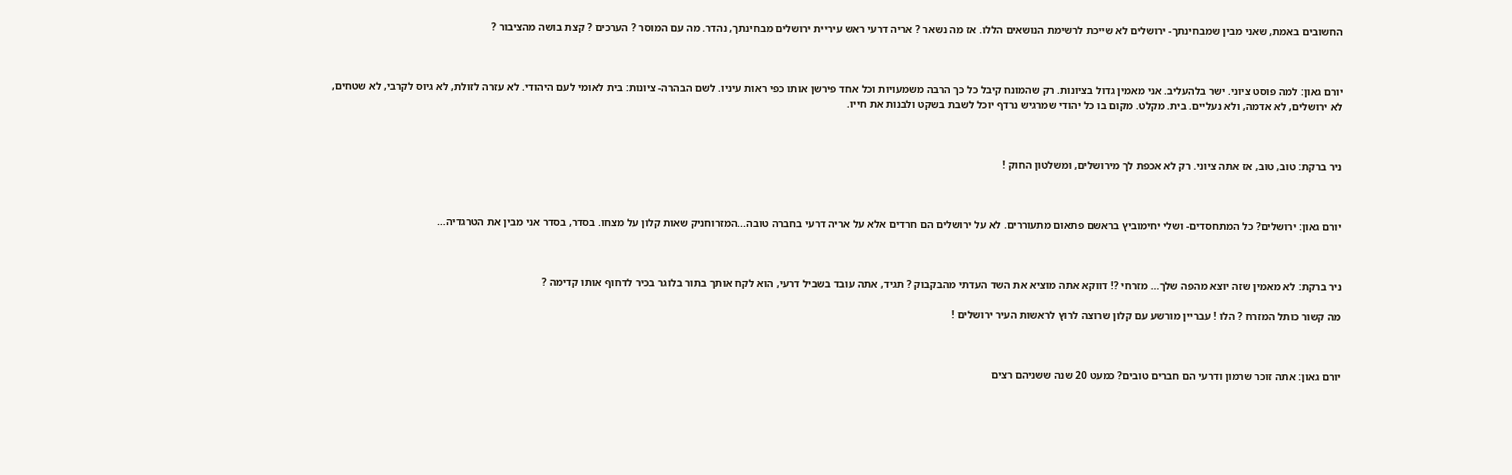החשובים באמת, שאני מבין שמבחינתך- ירושלים לא שייכת לרשימת הנושאים הללו. אז מה נשאר ? אריה דרעי ראש עיריית ירושלים מבחינתך, נהדר. מה עם המוסר ? הערכים ? קצת בושה מהציבור ?



יורם גאון: למה פוסט ציוני. ישר בלהעליב. אני מאמין גדול בציונות. רק שהמונח קיבל כל כך הרבה משמעויות וכל אחד פירשן אותו כפי ראות עיניו. לשם הבהרה- ציונות: בית לאומי לעם היהודי. לא עזרה לזולת, לא גיוס לקרבי, לא שטחים, לא ירושלים, לא אדמה, ולא נעליים. בית. מקלט. מקום בו כל יהודי שמרגיש נרדף יוכל לשבת בשקט ולבנות את חייו.



ניר ברקת: טוב, טוב, אז אתה ציוני. רק לא אכפת לך מירושלים, ומשלטון החוק !



יורם גאון: ירושלים? כל המתחסדים- ושלי יחימוביץ בראשם פתאום מתעוררים. לא על ירושלים הם חרדים אלא על אריה דרעי בחברה טובה...המזרוחניק שאות קלון על מצחו. בסדר, בסדר אני מבין את הטרגדיה…



ניר ברקת: לא מאמין שזה יוצא מהפה שלך… מזרחי ?! דווקא אתה מוציא את השד העדתי מהבקבוק ? תגיד, אתה עובד בשביל דרעי, הוא לקח אותך בתור בלוגר בכיר לדחוף אותו קדימה ?

מה קשור כותל המזרח ? הלו ! עבריין מורשע עם קלון שרוצה לרוץ לראשות העיר ירושלים !



יורם גאון: אתה זוכר שרמון ודרעי הם חברים טובים? כמעט 20 שנה ששניהם רצים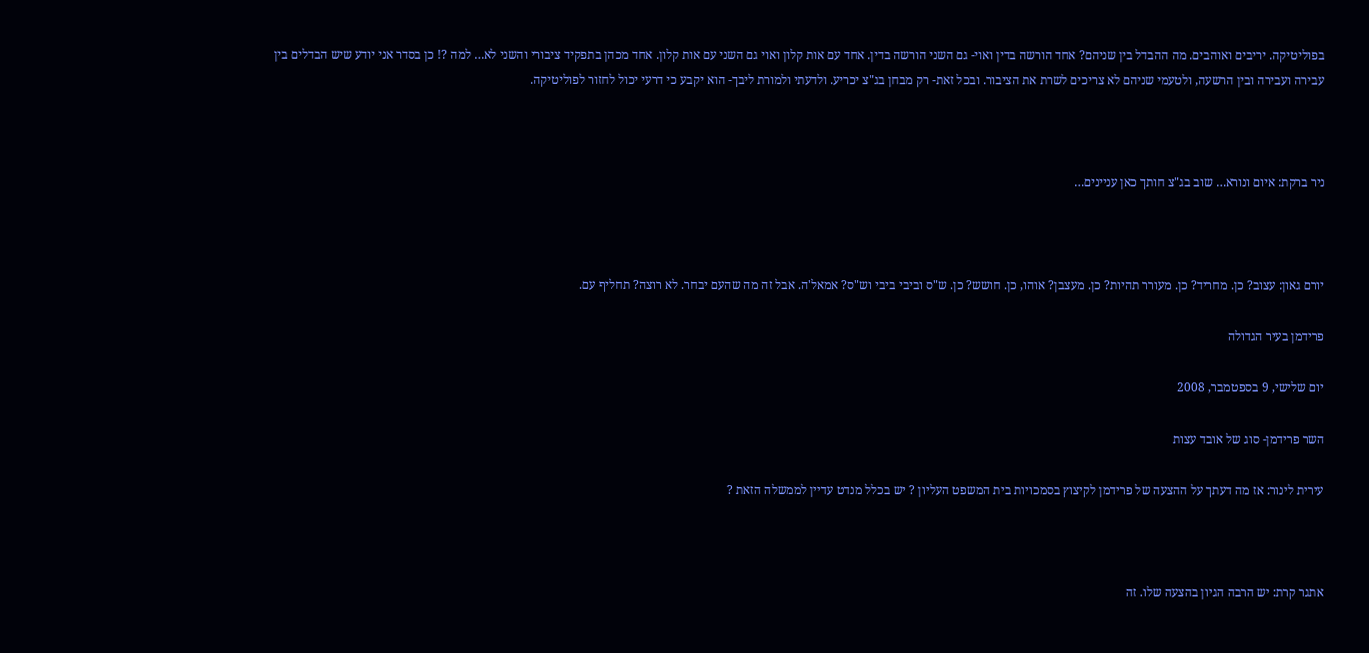בפוליטיקה. יריבים ואוהבים. מה ההבדל בין שניהם? אחד הורשה בדין ואוי- גם השני הורשה בדין. אחד עם אות קלון ואוי גם השני עם אות קלון. אחד מכהן בתפקיד ציבורי והשני לא… למה ?! כן בסדר אני יודע שיש הבדלים בין עבירה ועבירה ובין הרשעה, ולטעמי שניהם לא צריכים לשרת את הציבור. ובכל זאת- רק מבחן בג"צ יכריע. ולדעתי ולמורת ליבך- הוא יקבע כי דרעי יכול לחזור לפוליטיקה.



ניר ברקת: איום ונורא… שוב בג"צ חותך כאן עניינים…



יורם גאון: עצוב? כן. מחריד? כן. מעורר תהיות? כן. מעצבן? אוהו, כן. חושש? כן. ש"ס וביבי ביבי וש"ס? אמאל'ה. אבל זה מה שהעם יבחר. לא רוצה? תחליף עם.

פרידמן בעיר הגדולה

יום שלישי, 9 בספטמבר, 2008

השר פרידמן- סוג של אובד עצות

עירית לינור: אז מה דעתך על ההצעה של פרידמן לקיצוץ בסמכויות בית המשפט העליון ? יש בכלל מנדט עדיין לממשלה הזאת ?



אתגר קרת: יש הרבה הגיון בהצעה שלו. זה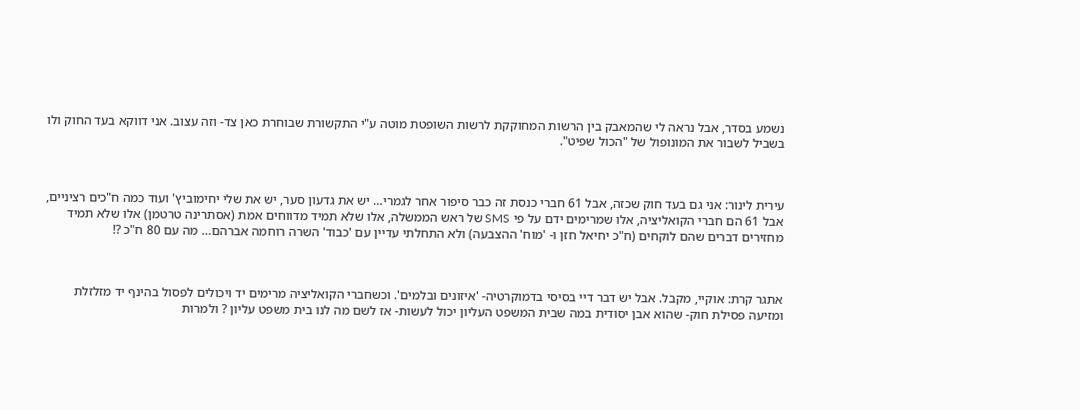נשמע בסדר, אבל נראה לי שהמאבק בין הרשות המחוקקת לרשות השופטת מוטה ע"י התקשורת שבוחרת כאן צד- וזה עצוב. אני דווקא בעד החוק ולו בשביל לשבור את המונופול של "הכול שפיט".



עירית לינור: אני גם בעד חוק שכזה, אבל 61 חברי כנסת זה כבר סיפור אחר לגמרי… יש את גדעון סער, יש את שלי יחימוביץ' ועוד כמה ח"כים רציניים, אבל 61 הם חברי הקואליציה, אלו שמרימים ידם על פי SMS של ראש הממשלה, אלו שלא תמיד מדווחים אמת (אסתרינה טרטמן) אלו שלא תמיד מחזירים דברים שהם לוקחים (ח"כ יחיאל חזן ו- 'מוח' ההצבעה) ולא התחלתי עדיין עם 'כבוד' השרה רוחמה אברהם… מה עם 80 ח"כ ?!



אתגר קרת: אוקיי, מקבל. אבל יש דבר דיי בסיסי בדמוקרטיה- 'איזונים ובלמים'. וכשחברי הקואליציה מרימים יד ויכולים לפסול בהינף יד מזלזלת ומזיעה פסילת חוק- שהוא אבן יסודית במה שבית המשפט העליון יכול לעשות- אז לשם מה לנו בית משפט עליון ? ולמרות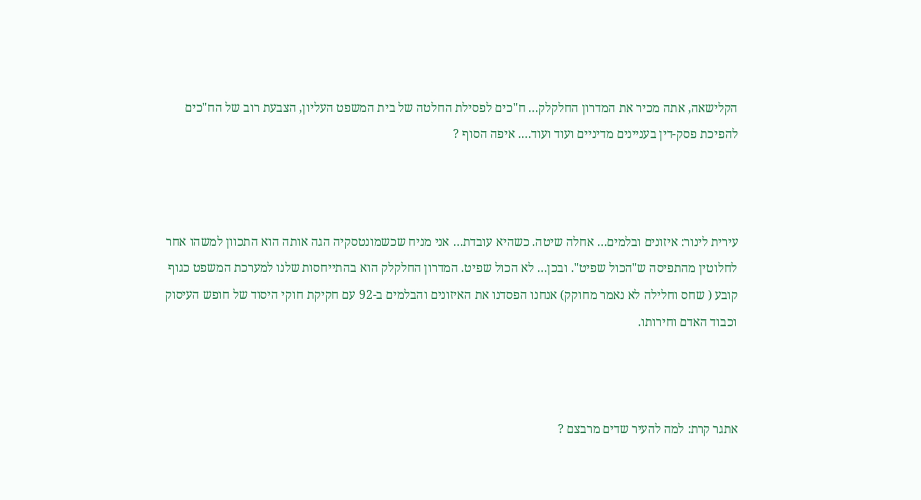הקלישאה, אתה מכיר את המדרון החלקלק… ח"כים לפסילת החלטה של בית המשפט העליון, הצבעת רוב של הח"כים להפיכת פסק-דין בעניינים מדיניים ועוד ועוד…. איפה הסוף ?



עירית לינור: איזונים ובלמים… אחלה שיטה. כשהיא עובדת… אני מניח שכשמונטסקיה הגה אותה הוא התכוון למשהו אחר לחלוטין מהתפיסה ש"הכול שפיט". ובכן… לא הכול שפיט. המדרון החלקלק הוא בהתייחסות שלנו למערכת המשפט כגוף קובע ( שחס וחלילה לא נאמר מחוקק) אנחנו הפסדנו את האיזונים והבלמים ב-92 עם חקיקת חוקי היסוד של חופש העיסוק וכבוד האדם וחירותו.



אתגר קרת: למה להעיר שדים מרבצם ?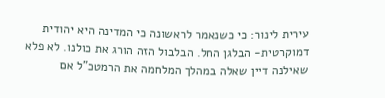עירית לינור: כי כשנאמר לראשונה כי המדינה היא יהודית דמוקרטית- הבלגן החל. הבלבול הזה הורג את כולנו. לא פלא שאילנה דיין שאלה במהלך המלחמה את הרמטכ"ל אם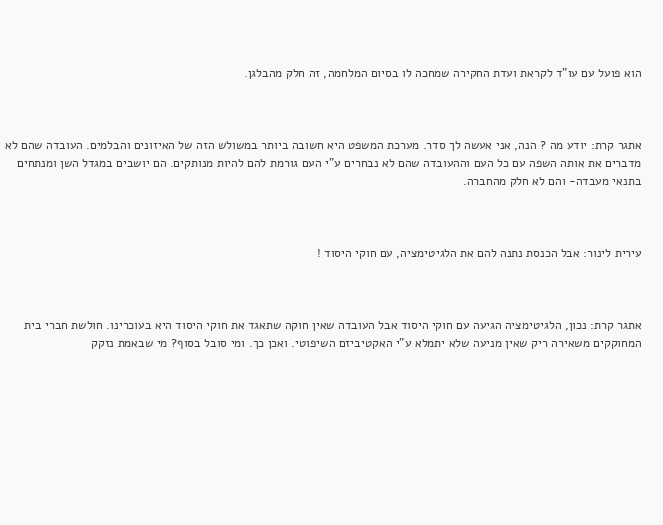הוא פועל עם עו"ד לקראת ועדת החקירה שמחכה לו בסיום המלחמה, זה חלק מהבלגן.



אתגר קרת: יודע מה ? הנה, אני אעשה לך סדר. מערכת המשפט היא חשובה ביותר במשולש הזה של האיזונים והבלמים. העובדה שהם לא מדברים את אותה השפה עם כל העם וההעובדה שהם לא נבחרים ע"י העם גורמת להם להיות מנותקים. הם יושבים במגדל השן ומנתחים בתנאי מעבדה- והם לא חלק מהחברה.



עירית לינור: אבל הכנסת נתנה להם את הלגיטימציה, עם חוקי היסוד !



אתגר קרת: נכון, הלגיטימציה הגיעה עם חוקי היסוד אבל העובדה שאין חוקה שתאגד את חוקי היסוד היא בעוכרינו. חולשת חברי בית המחוקקים משאירה ריק שאין מניעה שלא יתמלא ע"י האקטיביזם השיפוטי. ואכן כך. ומי סובל בסוף? מי שבאמת נזקק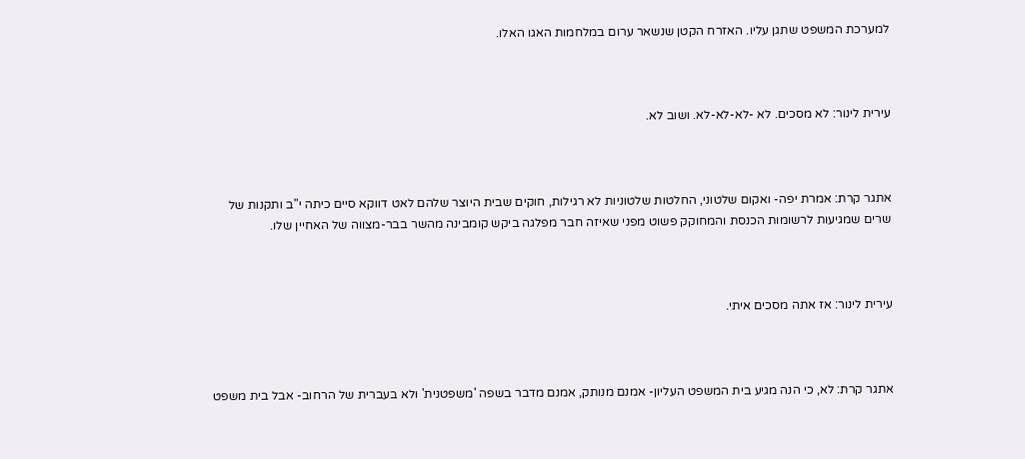למערכת המשפט שתגן עליו. האזרח הקטן שנשאר ערום במלחמות האגו האלו.



עירית לינור: לא מסכים. לא -לא-לא-לא. ושוב לא.



אתגר קרת: אמרת יפה- ואקום שלטוני, החלטות שלטוניות לא רגילות, חוקים שבית היוצר שלהם לאט דווקא סיים כיתה י"ב ותקנות של שרים שמגיעות לרשומות הכנסת והמחוקק פשוט מפני שאיזה חבר מפלגה ביקש קומבינה מהשר בבר-מצווה של האחיין שלו.



עירית לינור: אז אתה מסכים איתי.



אתגר קרת: לא, כי הנה מגיע בית המשפט העליון- אמנם מנותק, אמנם מדבר בשפה 'משפטנית' ולא בעברית של הרחוב- אבל בית משפט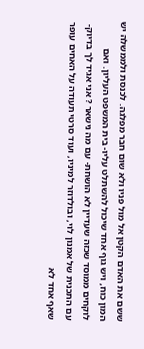ששם את האדם הקטן אל מול פניו ולא שום חבר מפלגה. לכנסת ולממשלה יש המון כוח, ויש גוף אחד שיכול להשתלט עליו- בית המשפט העליון. ואם לוקחים ממוסד שכזה שעדיין לא הושחת- עם מה נישאר ? אני אגיד לך בדיוק- עם התכנית של אמנון לוי, ובולדוזר למיניו, ועוד סרטי תעודה על האחים עופר שאף אחד לא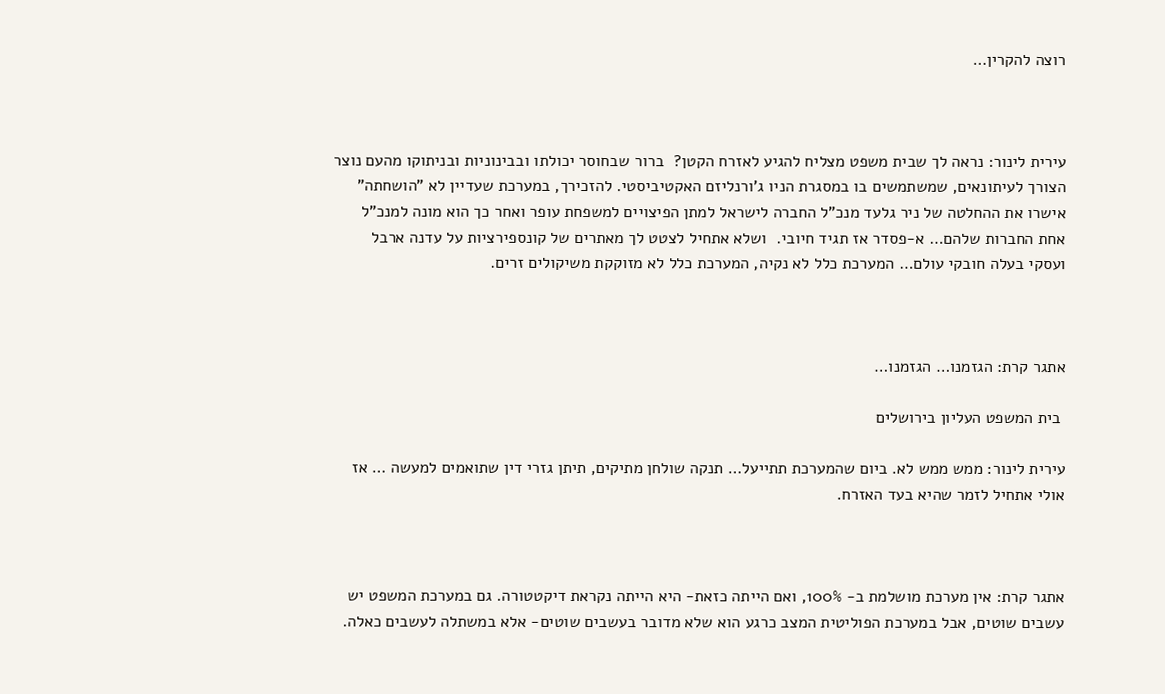רוצה להקרין…



עירית לינור: נראה לך שבית משפט מצליח להגיע לאזרח הקטן?  ברור שבחוסר יכולתו ובבינוניות ובניתוקו מהעם נוצר הצורך לעיתונאים, שמשתמשים בו במסגרת הניו ג'ורנליזם האקטיביסטי. להזכירך, במערכת שעדיין לא "הושחתה" אישרו את ההחלטה של ניר גלעד מנכ"ל החברה לישראל למתן הפיצויים למשפחת עופר ואחר כך הוא מונה למנכ"ל אחת החברות שלהם… א-פסדר אז תגיד חיובי.  ושלא אתחיל לצטט לך מאתרים של קונספירציות על עדנה ארבל ועסקי בעלה חובקי עולם… המערכת כלל לא נקיה, המערכת כלל לא מזוקקת משיקולים זרים.



אתגר קרת: הגזמנו… הגזמנו…

 בית המשפט העליון בירושלים

עירית לינור: ממש ממש לא. ביום שהמערכת תתייעל… תנקה שולחן מתיקים, תיתן גזרי דין שתואמים למעשה … אז אולי אתחיל לזמר שהיא בעד האזרח.



אתגר קרת: אין מערכת מושלמת ב- 100%, ואם הייתה כזאת- היא הייתה נקראת דיקטטורה. גם במערכת המשפט יש עשבים שוטים, אבל במערכת הפוליטית המצב כרגע הוא שלא מדובר בעשבים שוטים- אלא במשתלה לעשבים כאלה.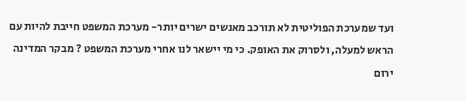ועד שמערכת הפוליטית לא תורכב מאנשים ישרים יותר- מערכת המשפט חייבת להיות עם הראש למעלה, ולסרוק את האופק. כי מי יישאר לנו אחרי מערכת המשפט ? מבקר המדינה ירום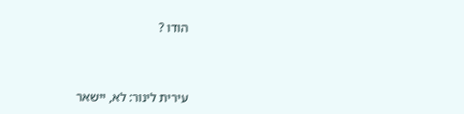הודו ?



עירית לינור: לא, יישאר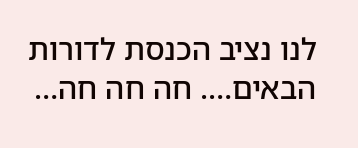לנו נציב הכנסת לדורות הבאים…. חה חה חה…